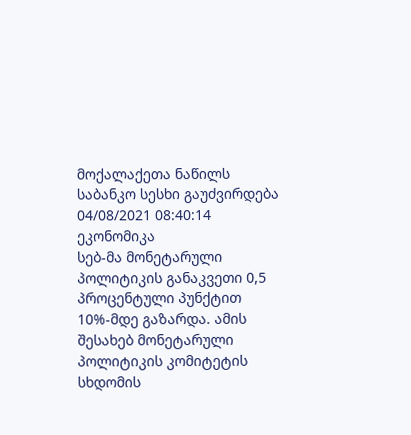მოქალაქეთა ნაწილს საბანკო სესხი გაუძვირდება
04/08/2021 08:40:14 ეკონომიკა
სებ-მა მონეტარული პოლიტიკის განაკვეთი 0,5 პროცენტული პუნქტით 10%-მდე გაზარდა. ამის შესახებ მონეტარული პოლიტიკის კომიტეტის სხდომის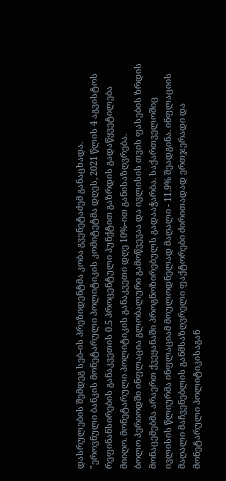დასრულების შემდეგ სებ-ის პრეზიდენტმა კობა გვენეტაძემ განაცხადა.
"ეროვნული ბანკის მონეტარული პოლიტიკის კომიტეტმა დღეს, 2021 წლის 4 აგვისტოს რეფინანსირების განაკვეთის 0.5 პროცენტული პუნქტით გაზრდის გადაწყვეტილება მიიღო. მონეტარული პოლიტიკის განაკვეთი დღე 10%-ით განისაზღვრება.
ბოლო პერიოდში ინფლაცია გლობალური გამოწვევაა და ივლისის თვის ფასების ზრდის მონაცემებმა არაერთ ქვეყანაში პროგნოზირებულს გადააჭარბა. საქართველოშიც ივლისის წლიურმა ინფლაციამ მოულოდნელად მაღალი - 11.9% შეადგინა. ინფლაციის მაღალი მაჩვენებლის განმსაზღვრელი ფაქტორები ძირითადად ერთჯერადი და მონეტარული პოლიტიკისაგან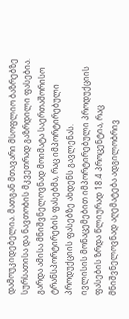დამოუკიდებელია. მათგან მთავარი მსოფლიო ბაზრებზე სურსათისა და ნავთობის მკვეთრად გაზრდილი ფასებია. გარდა ამისა მნიშვნელოვნად მოიმატა საერთაშორისო ტრანსპორტირების ფასებმა, რაც იმპორტირებული პროდუქციის ფასებზე ახდენს გავლენას.
ივლისის მონაცემებით იმპორტირებული პროდუქციის ფასების ზრდა წლიურად 18.4 პროცენტია, რაც მნიშვნელოვნად აღემატება ადგილობრივ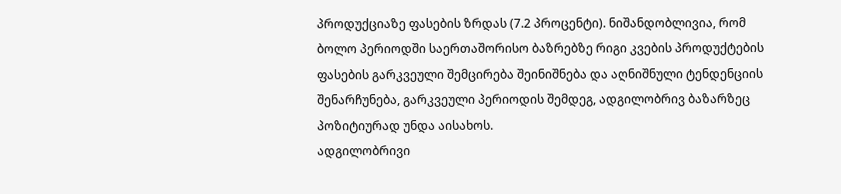პროდუქციაზე ფასების ზრდას (7.2 პროცენტი). ნიშანდობლივია, რომ ბოლო პერიოდში საერთაშორისო ბაზრებზე რიგი კვების პროდუქტების ფასების გარკვეული შემცირება შეინიშნება და აღნიშნული ტენდენციის შენარჩუნება, გარკვეული პერიოდის შემდეგ, ადგილობრივ ბაზარზეც პოზიტიურად უნდა აისახოს.
ადგილობრივი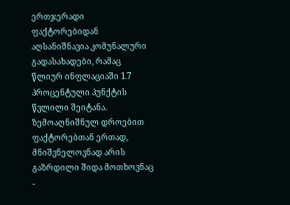ერთჯერადი ფაქტორებიდან აღსანიშნავია კომუნალური გადასახადები, რამაც წლიურ ინფლაციაში 1.7 პროცენტული პუნქტის წვლილი შეიტანა. ზემოაღნიშნულ დროებით ფაქტორებთან ერთად, მნიშვნელოვნად არის გაზრდილი შიდა მოთხოვნაც -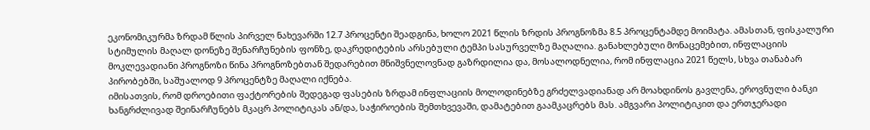ეკონომიკურმა ზრდამ წლის პირველ ნახევარში 12.7 პროცენტი შეადგინა, ხოლო 2021 წლის ზრდის პროგნოზმა 8.5 პროცენტამდე მოიმატა. ამასთან, ფისკალური სტიმულის მაღალ დონეზე შენარჩუნების ფონზე, დაკრედიტების არსებული ტემპი სასურველზე მაღალია. განახლებული მონაცემებით, ინფლაციის მოკლევადიანი პროგნოზი წინა პროგნოზებთან შედარებით მნიშვნელოვნად გაზრდილია და, მოსალოდნელია, რომ ინფლაცია 2021 წელს, სხვა თანაბარ პირობებში, საშუალოდ 9 პროცენტზე მაღალი იქნება.
იმისათვის, რომ დროებითი ფაქტორების შედეგად ფასების ზრდამ ინფლაციის მოლოდინებზე გრძელვადიანად არ მოახდინოს გავლენა, ეროვნული ბანკი ხანგრძლივად შეინარჩუნებს მკაცრ პოლიტიკას ან/და, საჭიროების შემთხვევაში, დამატებით გაამკაცრებს მას. ამგვარი პოლიტიკით და ერთჯერადი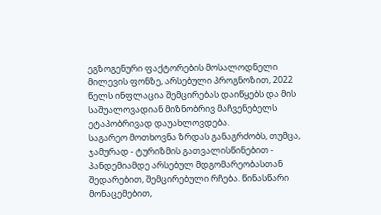ეგზოგენური ფაქტორების მოსალოდნელი მილევის ფონზე, არსებული პროგნოზით, 2022 წელს ინფლაცია შემცირებას დაიწყებს და მის საშუალოვადიან მიზნობრივ მაჩვენებელს ეტაპობრივად დაუახლოვდება.
საგარეო მოთხოვნა ზრდას განაგრძობს, თუმცა, ჯამურად - ტურიზმის გათვალისწინებით - პანდემიამდე არსებულ მდგომარეობასთან შედარებით, შემცირებული რჩება. წინასწარი მონაცემებით,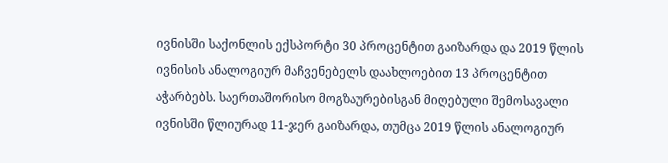ივნისში საქონლის ექსპორტი 30 პროცენტით გაიზარდა და 2019 წლის ივნისის ანალოგიურ მაჩვენებელს დაახლოებით 13 პროცენტით აჭარბებს. საერთაშორისო მოგზაურებისგან მიღებული შემოსავალი ივნისში წლიურად 11-ჯერ გაიზარდა, თუმცა 2019 წლის ანალოგიურ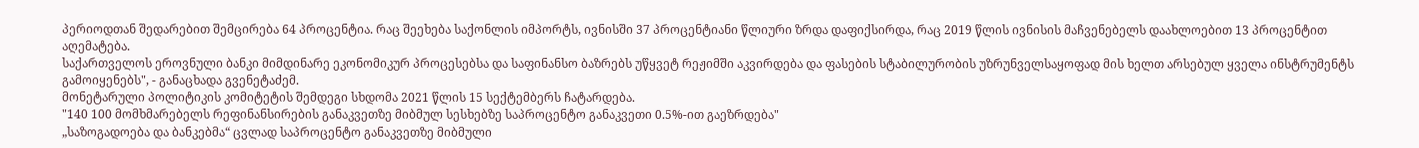პერიოდთან შედარებით შემცირება 64 პროცენტია. რაც შეეხება საქონლის იმპორტს, ივნისში 37 პროცენტიანი წლიური ზრდა დაფიქსირდა, რაც 2019 წლის ივნისის მაჩვენებელს დაახლოებით 13 პროცენტით აღემატება.
საქართველოს ეროვნული ბანკი მიმდინარე ეკონომიკურ პროცესებსა და საფინანსო ბაზრებს უწყვეტ რეჟიმში აკვირდება და ფასების სტაბილურობის უზრუნველსაყოფად მის ხელთ არსებულ ყველა ინსტრუმენტს გამოიყენებს", - განაცხადა გვენეტაძემ.
მონეტარული პოლიტიკის კომიტეტის შემდეგი სხდომა 2021 წლის 15 სექტემბერს ჩატარდება.
"140 100 მომხმარებელს რეფინანსირების განაკვეთზე მიბმულ სესხებზე საპროცენტო განაკვეთი 0.5%-ით გაეზრდება"
„საზოგადოება და ბანკებმა“ ცვლად საპროცენტო განაკვეთზე მიბმული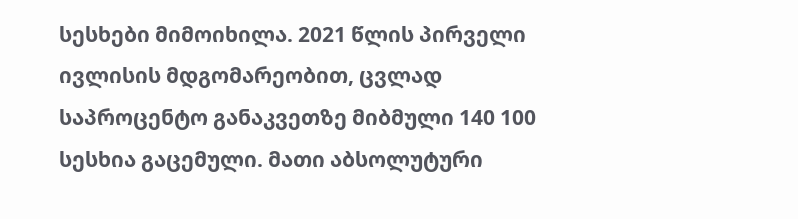სესხები მიმოიხილა. 2021 წლის პირველი ივლისის მდგომარეობით, ცვლად საპროცენტო განაკვეთზე მიბმული 140 100 სესხია გაცემული. მათი აბსოლუტური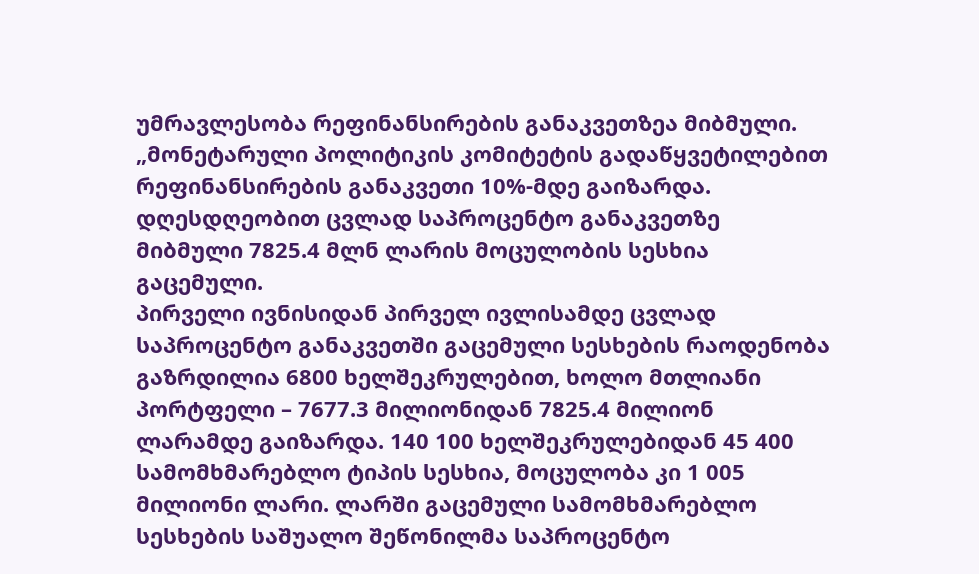უმრავლესობა რეფინანსირების განაკვეთზეა მიბმული.
„მონეტარული პოლიტიკის კომიტეტის გადაწყვეტილებით რეფინანსირების განაკვეთი 10%-მდე გაიზარდა. დღესდღეობით ცვლად საპროცენტო განაკვეთზე მიბმული 7825.4 მლნ ლარის მოცულობის სესხია გაცემული.
პირველი ივნისიდან პირველ ივლისამდე ცვლად საპროცენტო განაკვეთში გაცემული სესხების რაოდენობა გაზრდილია 6800 ხელშეკრულებით, ხოლო მთლიანი პორტფელი – 7677.3 მილიონიდან 7825.4 მილიონ ლარამდე გაიზარდა. 140 100 ხელშეკრულებიდან 45 400 სამომხმარებლო ტიპის სესხია, მოცულობა კი 1 005 მილიონი ლარი. ლარში გაცემული სამომხმარებლო სესხების საშუალო შეწონილმა საპროცენტო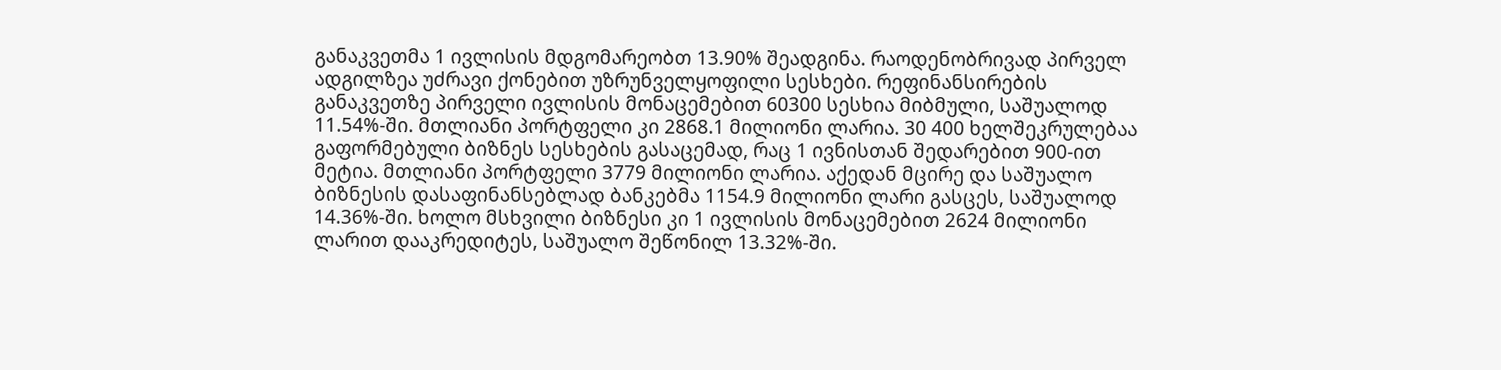განაკვეთმა 1 ივლისის მდგომარეობთ 13.90% შეადგინა. რაოდენობრივად პირველ ადგილზეა უძრავი ქონებით უზრუნველყოფილი სესხები. რეფინანსირების განაკვეთზე პირველი ივლისის მონაცემებით 60300 სესხია მიბმული, საშუალოდ 11.54%-ში. მთლიანი პორტფელი კი 2868.1 მილიონი ლარია. 30 400 ხელშეკრულებაა გაფორმებული ბიზნეს სესხების გასაცემად, რაც 1 ივნისთან შედარებით 900-ით მეტია. მთლიანი პორტფელი 3779 მილიონი ლარია. აქედან მცირე და საშუალო ბიზნესის დასაფინანსებლად ბანკებმა 1154.9 მილიონი ლარი გასცეს, საშუალოდ 14.36%-ში. ხოლო მსხვილი ბიზნესი კი 1 ივლისის მონაცემებით 2624 მილიონი ლარით დააკრედიტეს, საშუალო შეწონილ 13.32%-ში.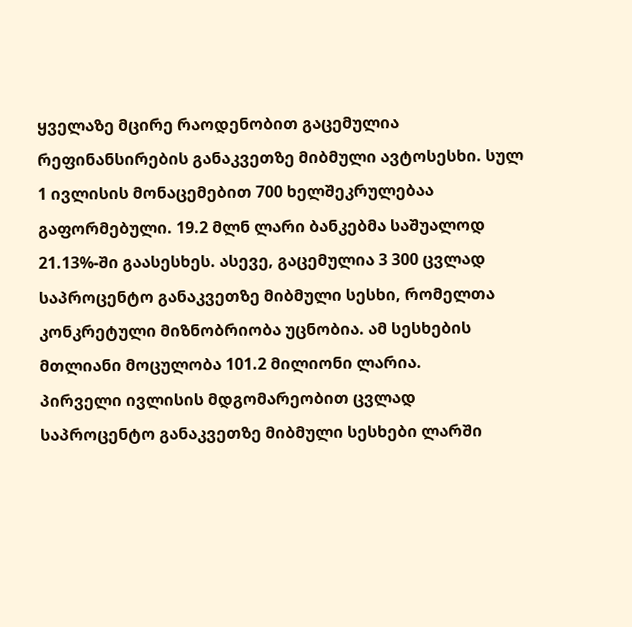ყველაზე მცირე რაოდენობით გაცემულია რეფინანსირების განაკვეთზე მიბმული ავტოსესხი. სულ 1 ივლისის მონაცემებით 700 ხელშეკრულებაა გაფორმებული. 19.2 მლნ ლარი ბანკებმა საშუალოდ 21.13%-ში გაასესხეს. ასევე, გაცემულია 3 300 ცვლად საპროცენტო განაკვეთზე მიბმული სესხი, რომელთა კონკრეტული მიზნობრიობა უცნობია. ამ სესხების მთლიანი მოცულობა 101.2 მილიონი ლარია.
პირველი ივლისის მდგომარეობით ცვლად საპროცენტო განაკვეთზე მიბმული სესხები ლარში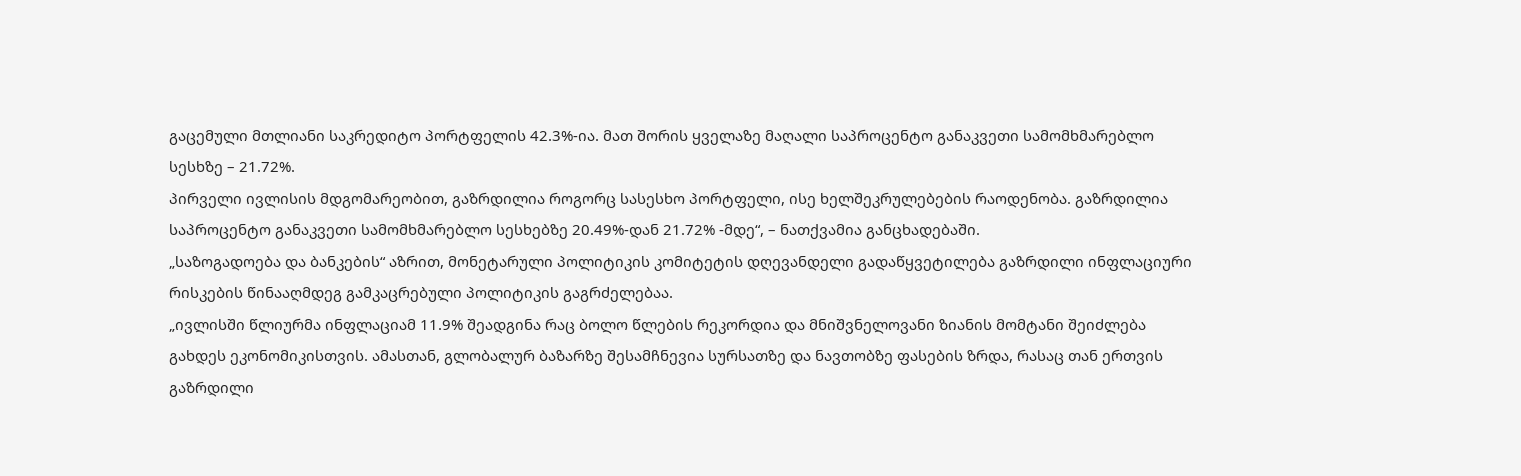გაცემული მთლიანი საკრედიტო პორტფელის 42.3%-ია. მათ შორის ყველაზე მაღალი საპროცენტო განაკვეთი სამომხმარებლო სესხზე – 21.72%.
პირველი ივლისის მდგომარეობით, გაზრდილია როგორც სასესხო პორტფელი, ისე ხელშეკრულებების რაოდენობა. გაზრდილია საპროცენტო განაკვეთი სამომხმარებლო სესხებზე 20.49%-დან 21.72% -მდე“, – ნათქვამია განცხადებაში.
„საზოგადოება და ბანკების“ აზრით, მონეტარული პოლიტიკის კომიტეტის დღევანდელი გადაწყვეტილება გაზრდილი ინფლაციური რისკების წინააღმდეგ გამკაცრებული პოლიტიკის გაგრძელებაა.
„ივლისში წლიურმა ინფლაციამ 11.9% შეადგინა რაც ბოლო წლების რეკორდია და მნიშვნელოვანი ზიანის მომტანი შეიძლება გახდეს ეკონომიკისთვის. ამასთან, გლობალურ ბაზარზე შესამჩნევია სურსათზე და ნავთობზე ფასების ზრდა, რასაც თან ერთვის გაზრდილი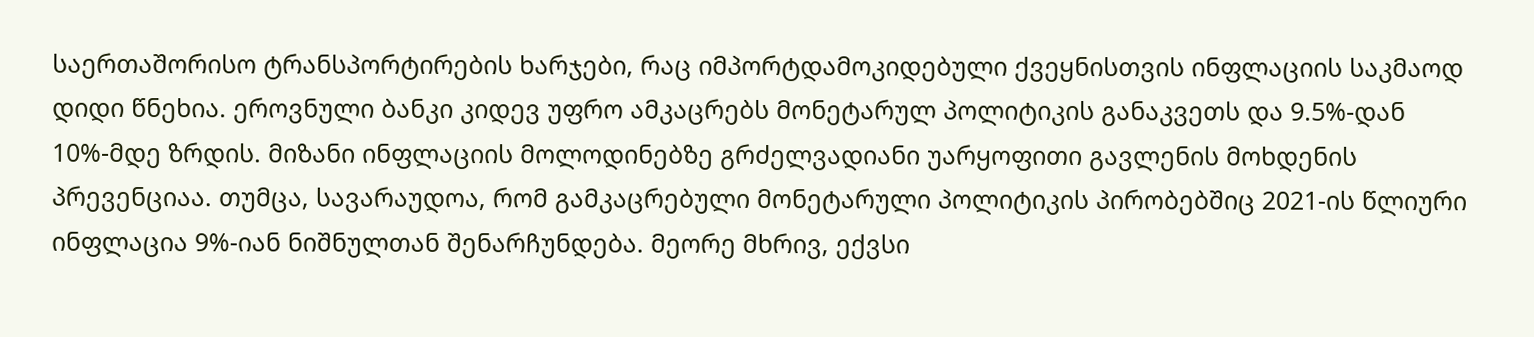საერთაშორისო ტრანსპორტირების ხარჯები, რაც იმპორტდამოკიდებული ქვეყნისთვის ინფლაციის საკმაოდ დიდი წნეხია. ეროვნული ბანკი კიდევ უფრო ამკაცრებს მონეტარულ პოლიტიკის განაკვეთს და 9.5%-დან 10%-მდე ზრდის. მიზანი ინფლაციის მოლოდინებზე გრძელვადიანი უარყოფითი გავლენის მოხდენის პრევენციაა. თუმცა, სავარაუდოა, რომ გამკაცრებული მონეტარული პოლიტიკის პირობებშიც 2021-ის წლიური ინფლაცია 9%-იან ნიშნულთან შენარჩუნდება. მეორე მხრივ, ექვსი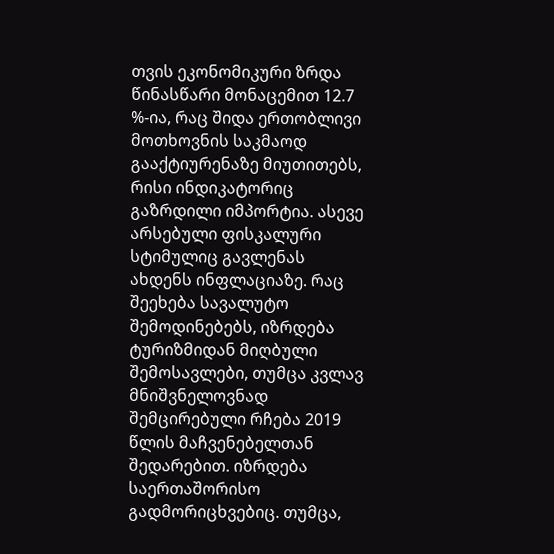თვის ეკონომიკური ზრდა წინასწარი მონაცემით 12.7 %-ია, რაც შიდა ერთობლივი მოთხოვნის საკმაოდ გააქტიურენაზე მიუთითებს, რისი ინდიკატორიც გაზრდილი იმპორტია. ასევე არსებული ფისკალური სტიმულიც გავლენას ახდენს ინფლაციაზე. რაც შეეხება სავალუტო შემოდინებებს, იზრდება ტურიზმიდან მიღბული შემოსავლები, თუმცა კვლავ მნიშვნელოვნად შემცირებული რჩება 2019 წლის მაჩვენებელთან შედარებით. იზრდება საერთაშორისო გადმორიცხვებიც. თუმცა,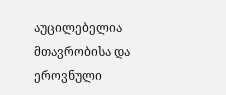აუცილებელია მთავრობისა და ეროვნული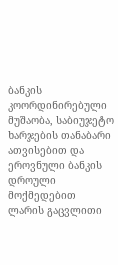ბანკის კოორდინირებული მუშაობა, საბიუჯეტო ხარჯების თანაბარი ათვისებით და ეროვნული ბანკის დროული მოქმედებით ლარის გაცვლითი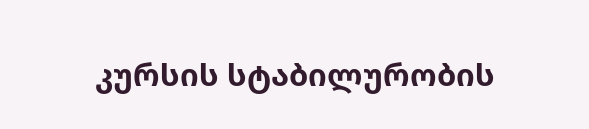კურსის სტაბილურობის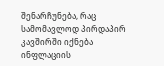შენარჩუნება, რაც სამომავლოდ პირდაპირ კავშირში იქნება ინფლაციის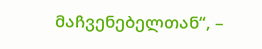მაჩვენებელთან“, –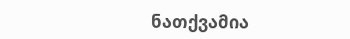ნათქვამია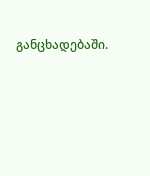განცხადებაში.